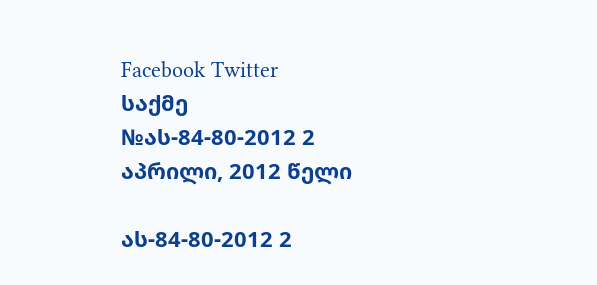Facebook Twitter
საქმე №ას-84-80-2012 2 აპრილი, 2012 წელი

ას-84-80-2012 2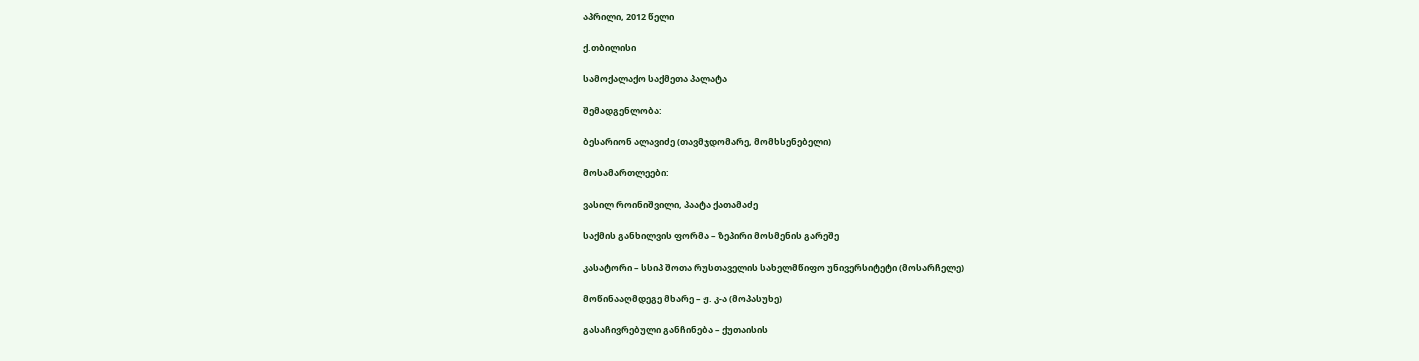აპრილი, 2012 წელი

ქ.თბილისი

სამოქალაქო საქმეთა პალატა

შემადგენლობა:

ბესარიონ ალავიძე (თავმჯდომარე, მომხსენებელი)

მოსამართლეები:

ვასილ როინიშვილი, პაატა ქათამაძე

საქმის განხილვის ფორმა – ზეპირი მოსმენის გარეშე

კასატორი – სსიპ შოთა რუსთაველის სახელმწიფო უნივერსიტეტი (მოსარჩელე)

მოწინააღმდეგე მხარე – ჟ. კ-ა (მოპასუხე)

გასაჩივრებული განჩინება – ქუთაისის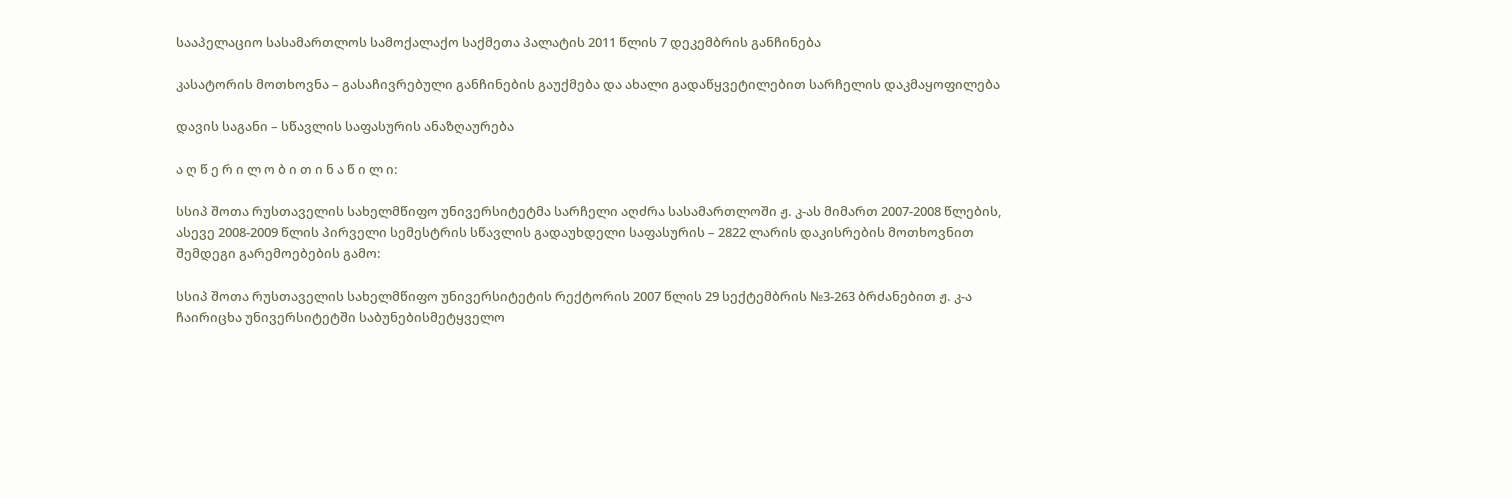სააპელაციო სასამართლოს სამოქალაქო საქმეთა პალატის 2011 წლის 7 დეკემბრის განჩინება

კასატორის მოთხოვნა – გასაჩივრებული განჩინების გაუქმება და ახალი გადაწყვეტილებით სარჩელის დაკმაყოფილება

დავის საგანი – სწავლის საფასურის ანაზღაურება

ა ღ წ ე რ ი ლ ო ბ ი თ ი ნ ა წ ი ლ ი:

სსიპ შოთა რუსთაველის სახელმწიფო უნივერსიტეტმა სარჩელი აღძრა სასამართლოში ჟ. კ-ას მიმართ 2007-2008 წლების, ასევე 2008-2009 წლის პირველი სემესტრის სწავლის გადაუხდელი საფასურის – 2822 ლარის დაკისრების მოთხოვნით შემდეგი გარემოებების გამო:

სსიპ შოთა რუსთაველის სახელმწიფო უნივერსიტეტის რექტორის 2007 წლის 29 სექტემბრის №3-263 ბრძანებით ჟ. კ-ა ჩაირიცხა უნივერსიტეტში საბუნებისმეტყველო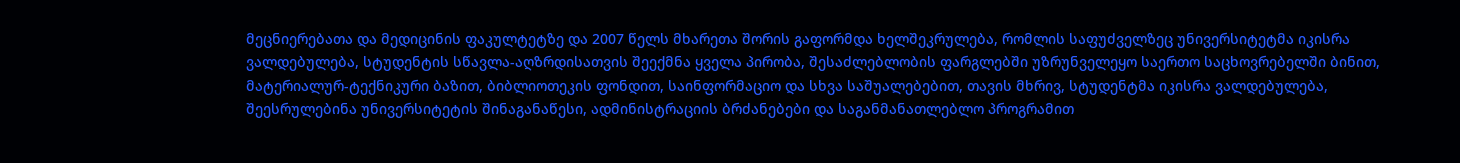მეცნიერებათა და მედიცინის ფაკულტეტზე და 2007 წელს მხარეთა შორის გაფორმდა ხელშეკრულება, რომლის საფუძველზეც უნივერსიტეტმა იკისრა ვალდებულება, სტუდენტის სწავლა-აღზრდისათვის შეექმნა ყველა პირობა, შესაძლებლობის ფარგლებში უზრუნველეყო საერთო საცხოვრებელში ბინით, მატერიალურ-ტექნიკური ბაზით, ბიბლიოთეკის ფონდით, საინფორმაციო და სხვა საშუალებებით, თავის მხრივ, სტუდენტმა იკისრა ვალდებულება, შეესრულებინა უნივერსიტეტის შინაგანაწესი, ადმინისტრაციის ბრძანებები და საგანმანათლებლო პროგრამით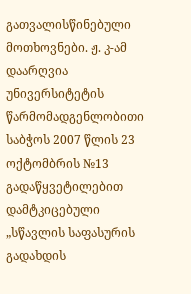გათვალისწინებული მოთხოვნები. ჟ. კ-ამ დაარღვია უნივერსიტეტის წარმომადგენლობითი საბჭოს 2007 წლის 23 ოქტომბრის №13 გადაწყვეტილებით დამტკიცებული „სწავლის საფასურის გადახდის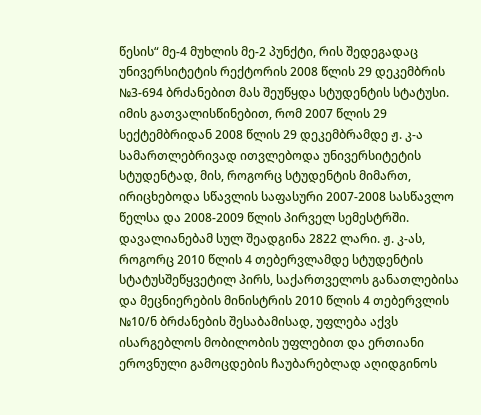წესის“ მე-4 მუხლის მე-2 პუნქტი, რის შედეგადაც უნივერსიტეტის რექტორის 2008 წლის 29 დეკემბრის №3-694 ბრძანებით მას შეუწყდა სტუდენტის სტატუსი. იმის გათვალისწინებით, რომ 2007 წლის 29 სექტემბრიდან 2008 წლის 29 დეკემბრამდე ჟ. კ-ა სამართლებრივად ითვლებოდა უნივერსიტეტის სტუდენტად, მის, როგორც სტუდენტის მიმართ, ირიცხებოდა სწავლის საფასური 2007-2008 სასწავლო წელსა და 2008-2009 წლის პირველ სემესტრში. დავალიანებამ სულ შეადგინა 2822 ლარი. ჟ. კ-ას, როგორც 2010 წლის 4 თებერვლამდე სტუდენტის სტატუსშეწყვეტილ პირს, საქართველოს განათლებისა და მეცნიერების მინისტრის 2010 წლის 4 თებერვლის №10/ნ ბრძანების შესაბამისად, უფლება აქვს ისარგებლოს მობილობის უფლებით და ერთიანი ეროვნული გამოცდების ჩაუბარებლად აღიდგინოს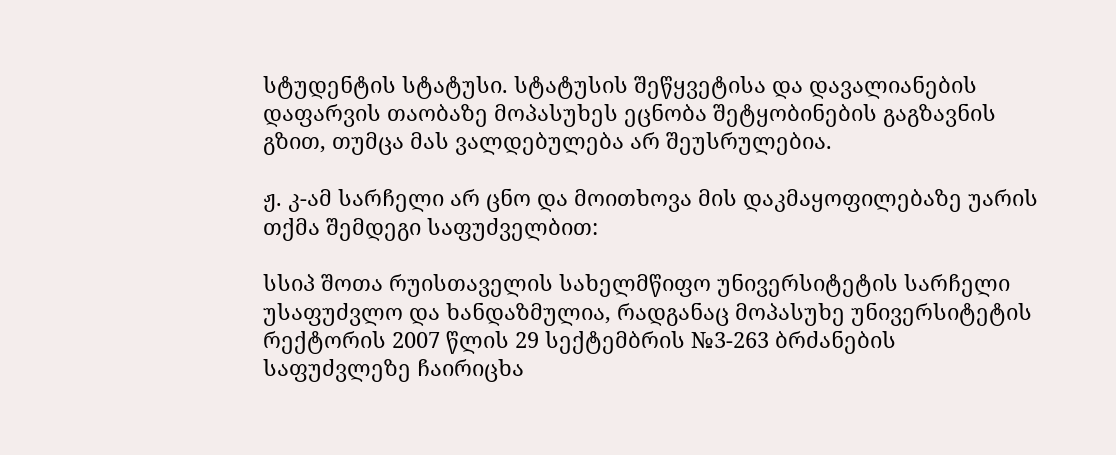სტუდენტის სტატუსი. სტატუსის შეწყვეტისა და დავალიანების დაფარვის თაობაზე მოპასუხეს ეცნობა შეტყობინების გაგზავნის გზით, თუმცა მას ვალდებულება არ შეუსრულებია.

ჟ. კ-ამ სარჩელი არ ცნო და მოითხოვა მის დაკმაყოფილებაზე უარის თქმა შემდეგი საფუძველბით:

სსიპ შოთა რუისთაველის სახელმწიფო უნივერსიტეტის სარჩელი უსაფუძვლო და ხანდაზმულია, რადგანაც მოპასუხე უნივერსიტეტის რექტორის 2007 წლის 29 სექტემბრის №3-263 ბრძანების საფუძვლეზე ჩაირიცხა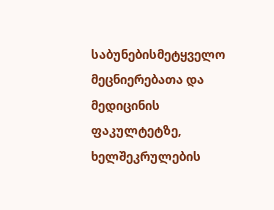საბუნებისმეტყველო მეცნიერებათა და მედიცინის ფაკულტეტზე, ხელშეკრულების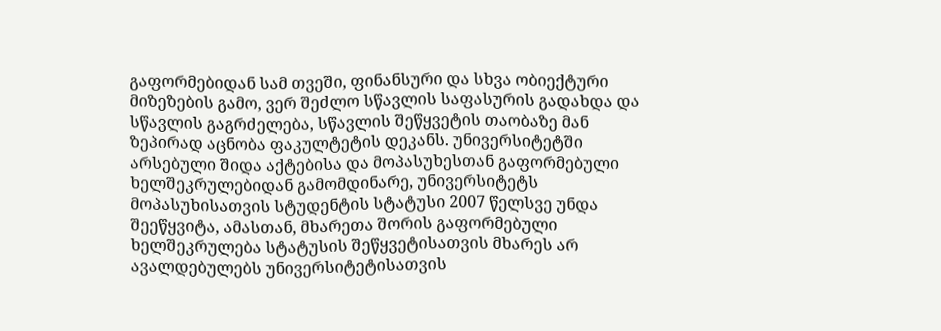გაფორმებიდან სამ თვეში, ფინანსური და სხვა ობიექტური მიზეზების გამო, ვერ შეძლო სწავლის საფასურის გადახდა და სწავლის გაგრძელება, სწავლის შეწყვეტის თაობაზე მან ზეპირად აცნობა ფაკულტეტის დეკანს. უნივერსიტეტში არსებული შიდა აქტებისა და მოპასუხესთან გაფორმებული ხელშეკრულებიდან გამომდინარე, უნივერსიტეტს მოპასუხისათვის სტუდენტის სტატუსი 2007 წელსვე უნდა შეეწყვიტა, ამასთან, მხარეთა შორის გაფორმებული ხელშეკრულება სტატუსის შეწყვეტისათვის მხარეს არ ავალდებულებს უნივერსიტეტისათვის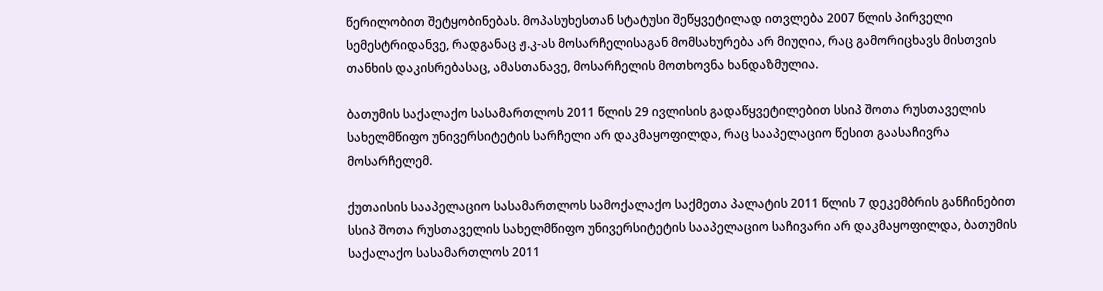წერილობით შეტყობინებას. მოპასუხესთან სტატუსი შეწყვეტილად ითვლება 2007 წლის პირველი სემესტრიდანვე, რადგანაც ჟ.კ-ას მოსარჩელისაგან მომსახურება არ მიუღია, რაც გამორიცხავს მისთვის თანხის დაკისრებასაც, ამასთანავე, მოსარჩელის მოთხოვნა ხანდაზმულია.

ბათუმის საქალაქო სასამართლოს 2011 წლის 29 ივლისის გადაწყვეტილებით სსიპ შოთა რუსთაველის სახელმწიფო უნივერსიტეტის სარჩელი არ დაკმაყოფილდა, რაც სააპელაციო წესით გაასაჩივრა მოსარჩელემ.

ქუთაისის სააპელაციო სასამართლოს სამოქალაქო საქმეთა პალატის 2011 წლის 7 დეკემბრის განჩინებით სსიპ შოთა რუსთაველის სახელმწიფო უნივერსიტეტის სააპელაციო საჩივარი არ დაკმაყოფილდა, ბათუმის საქალაქო სასამართლოს 2011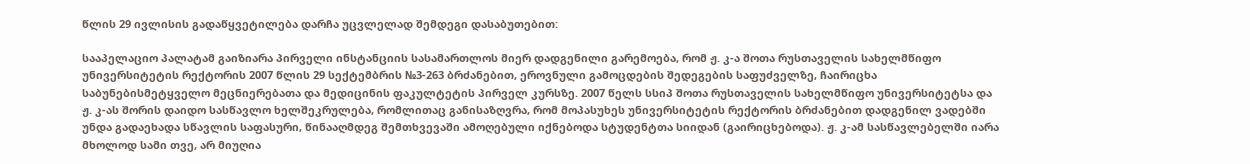წლის 29 ივლისის გადაწყვეტილება დარჩა უცვლელად შემდეგი დასაბუთებით:

სააპელაციო პალატამ გაიზიარა პირველი ინსტანციის სასამართლოს მიერ დადგენილი გარემოება, რომ ჟ. კ-ა შოთა რუსთაველის სახელმწიფო უნივერსიტეტის რექტორის 2007 წლის 29 სექტემბრის №3-263 ბრძანებით, ეროვნული გამოცდების შედეგების საფუძველზე, ჩაირიცხა საბუნებისმეტყველო მეცნიერებათა და მედიცინის ფაკულტეტის პირველ კურსზე. 2007 წელს სსიპ შოთა რუსთაველის სახელმწიფო უნივერსიტეტსა და ჟ. კ-ას შორის დაიდო სასწავლო ხელშეკრულება, რომლითაც განისაზღვრა, რომ მოპასუხეს უნივერსიტეტის რექტორის ბრძანებით დადგენილ ვადებში უნდა გადაეხადა სწავლის საფასური, წინააღმდეგ შემთხვევაში ამოღებული იქნებოდა სტუდენტთა სიიდან (გაირიცხებოდა). ჟ. კ-ამ სასწავლებელში იარა მხოლოდ სამი თვე, არ მიუღია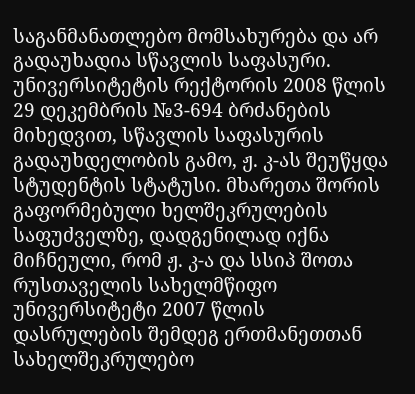საგანმანათლებო მომსახურება და არ გადაუხადია სწავლის საფასური. უნივერსიტეტის რექტორის 2008 წლის 29 დეკემბრის №3-694 ბრძანების მიხედვით, სწავლის საფასურის გადაუხდელობის გამო, ჟ. კ-ას შეუწყდა სტუდენტის სტატუსი. მხარეთა შორის გაფორმებული ხელშეკრულების საფუძველზე, დადგენილად იქნა მიჩნეული, რომ ჟ. კ-ა და სსიპ შოთა რუსთაველის სახელმწიფო უნივერსიტეტი 2007 წლის დასრულების შემდეგ ერთმანეთთან სახელშეკრულებო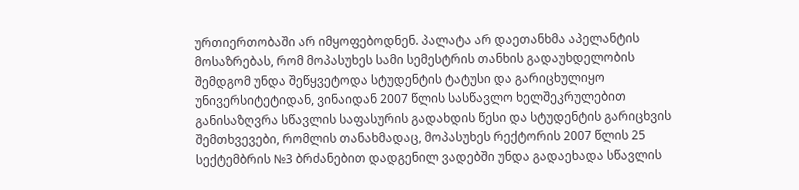ურთიერთობაში არ იმყოფებოდნენ. პალატა არ დაეთანხმა აპელანტის მოსაზრებას, რომ მოპასუხეს სამი სემესტრის თანხის გადაუხდელობის შემდგომ უნდა შეწყვეტოდა სტუდენტის ტატუსი და გარიცხულიყო უნივერსიტეტიდან, ვინაიდან 2007 წლის სასწავლო ხელშეკრულებით განისაზღვრა სწავლის საფასურის გადახდის წესი და სტუდენტის გარიცხვის შემთხვევები, რომლის თანახმადაც, მოპასუხეს რექტორის 2007 წლის 25 სექტემბრის №3 ბრძანებით დადგენილ ვადებში უნდა გადაეხადა სწავლის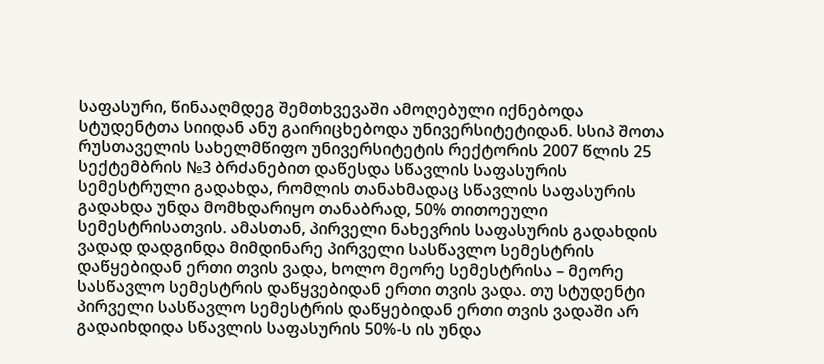საფასური, წინააღმდეგ შემთხვევაში ამოღებული იქნებოდა სტუდენტთა სიიდან ანუ გაირიცხებოდა უნივერსიტეტიდან. სსიპ შოთა რუსთაველის სახელმწიფო უნივერსიტეტის რექტორის 2007 წლის 25 სექტემბრის №3 ბრძანებით დაწესდა სწავლის საფასურის სემესტრული გადახდა, რომლის თანახმადაც სწავლის საფასურის გადახდა უნდა მომხდარიყო თანაბრად, 50% თითოეული სემესტრისათვის. ამასთან, პირველი ნახევრის საფასურის გადახდის ვადად დადგინდა მიმდინარე პირველი სასწავლო სემესტრის დაწყებიდან ერთი თვის ვადა, ხოლო მეორე სემესტრისა – მეორე სასწავლო სემესტრის დაწყვებიდან ერთი თვის ვადა. თუ სტუდენტი პირველი სასწავლო სემესტრის დაწყებიდან ერთი თვის ვადაში არ გადაიხდიდა სწავლის საფასურის 50%-ს ის უნდა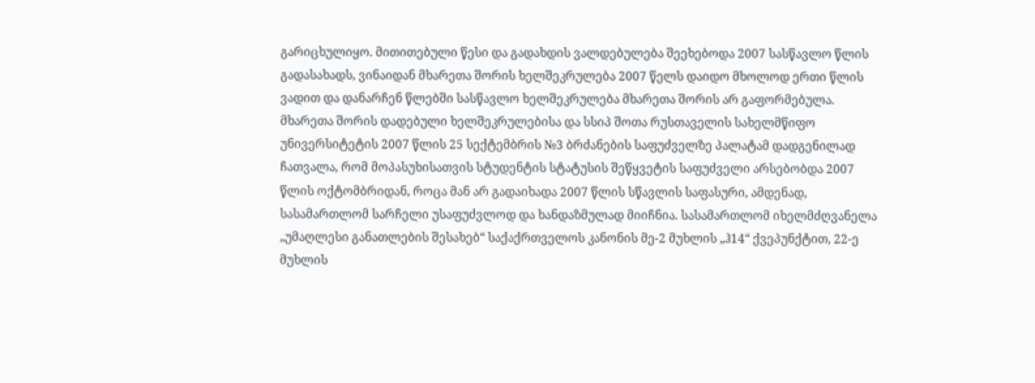გარიცხულიყო. მითითებული წესი და გადახდის ვალდებულება შეეხებოდა 2007 სასწავლო წლის გადასახადს, ვინაიდან მხარეთა შორის ხელშეკრულება 2007 წელს დაიდო მხოლოდ ერთი წლის ვადით და დანარჩენ წლებში სასწავლო ხელშეკრულება მხარეთა შორის არ გაფორმებულა. მხარეთა შორის დადებული ხელშეკრულებისა და სსიპ შოთა რუსთაველის სახელმწიფო უნივერსიტეტის 2007 წლის 25 სექტემბრის №3 ბრძანების საფუძველზე პალატამ დადგენილად ჩათვალა, რომ მოპასუხისათვის სტუდენტის სტატუსის შეწყვეტის საფუძველი არსებობდა 2007 წლის ოქტომბრიდან, როცა მან არ გადაიხადა 2007 წლის სწავლის საფასური, ამდენად, სასამართლომ სარჩელი უსაფუძვლოდ და ხანდაზმულად მიიჩნია. სასამართლომ იხელმძღვანელა „უმაღლესი განათლების შესახებ“ საქაქრთველოს კანონის მე-2 მუხლის „ჰ14“ ქვეპუნქტით, 22-ე მუხლის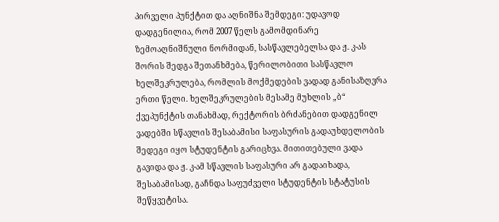პირველი პუნქტით და აღნიშნა შემდეგი: უდავოდ დადგენილია, რომ 2007 წელს გამომდინარე ზემოაღნიშნული ნორმიდან, სასწავლებელსა და ჟ. კ-ას შორის შედგა შეთანხმება, წერილობითი სასწავლო ხელშეკრულება, რომლის მოქმედების ვადად განისაზღვრა ერთი წელი. ხელშეკრულების მესამე მუხლის „ბ“ ქვეპუნქტის თანახმად, რექტორის ბრძანებით დადგენილ ვადებში სწავლის შესაბამისი საფასურის გადაუხდელობის შედეგი იყო სტუდენტის გარიცხვა. მითითებული ვადა გავიდა და ჟ. კ-ამ სწავლის საფასური არ გადაიხადა, შესაბამისად, გაჩნდა საფუძველი სტუდენტის სტატუსის შეწყვეტისა.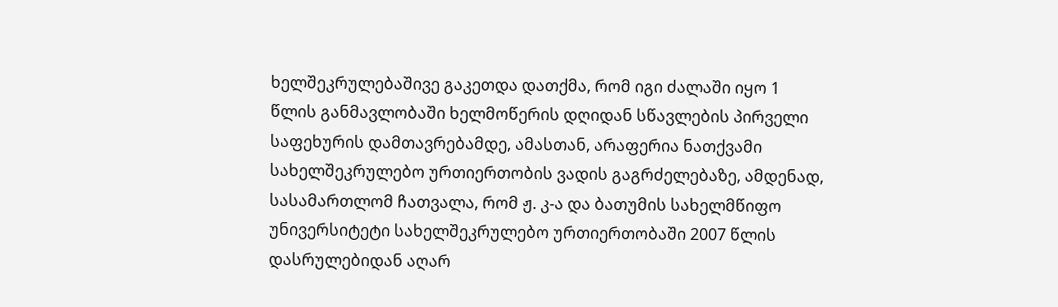ხელშეკრულებაშივე გაკეთდა დათქმა, რომ იგი ძალაში იყო 1 წლის განმავლობაში ხელმოწერის დღიდან სწავლების პირველი საფეხურის დამთავრებამდე, ამასთან, არაფერია ნათქვამი სახელშეკრულებო ურთიერთობის ვადის გაგრძელებაზე, ამდენად, სასამართლომ ჩათვალა, რომ ჟ. კ-ა და ბათუმის სახელმწიფო უნივერსიტეტი სახელშეკრულებო ურთიერთობაში 2007 წლის დასრულებიდან აღარ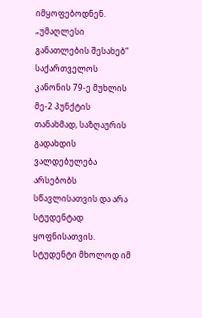იმყოფებოდნენ. „უმაღლესი განათლების შესახებ“ საქართველოს კანონის 79-ე მუხლის მე-2 პუნქტის თანახმად, საზღაურის გადახდის ვალდებულება არსებობს სწავლისათვის და არა სტუდენტად ყოფნისათვის. სტუდენტი მხოლოდ იმ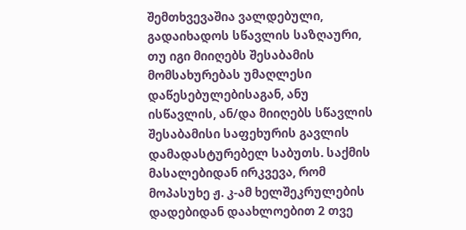შემთხვევაშია ვალდებული, გადაიხადოს სწავლის საზღაური, თუ იგი მიიღებს შესაბამის მომსახურებას უმაღლესი დაწესებულებისაგან, ანუ ისწავლის, ან/და მიიღებს სწავლის შესაბამისი საფეხურის გავლის დამადასტურებელ საბუთს. საქმის მასალებიდან ირკვევა, რომ მოპასუხე ჟ. კ-ამ ხელშეკრულების დადებიდან დაახლოებით 2 თვე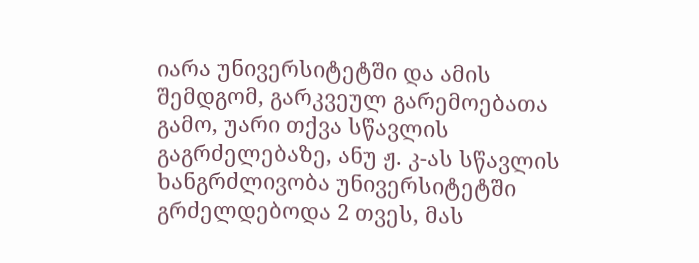იარა უნივერსიტეტში და ამის შემდგომ, გარკვეულ გარემოებათა გამო, უარი თქვა სწავლის გაგრძელებაზე, ანუ ჟ. კ-ას სწავლის ხანგრძლივობა უნივერსიტეტში გრძელდებოდა 2 თვეს, მას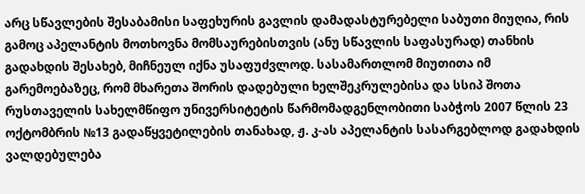არც სწავლების შესაბამისი საფეხურის გავლის დამადასტურებელი საბუთი მიუღია, რის გამოც აპელანტის მოთხოვნა მომსაურებისთვის (ანუ სწავლის საფასურად) თანხის გადახდის შესახებ, მიჩნეულ იქნა უსაფუძვლოდ. სასამართლომ მიუთითა იმ გარემოებაზეც, რომ მხარეთა შორის დადებული ხელშეკრულებისა და სსიპ შოთა რუსთაველის სახელმწიფო უნივერსიტეტის წარმომადგენლობითი საბჭოს 2007 წლის 23 ოქტომბრის №13 გადაწყვეტილების თანახად, ჟ. კ-ას აპელანტის სასარგებლოდ გადახდის ვალდებულება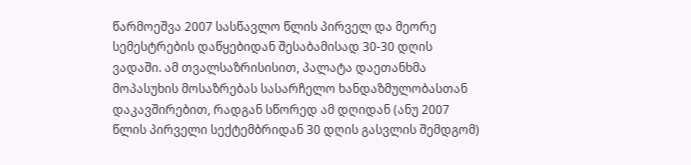წარმოეშვა 2007 სასწავლო წლის პირველ და მეორე სემესტრების დაწყებიდან შესაბამისად 30-30 დღის ვადაში. ამ თვალსაზრისისით, პალატა დაეთანხმა მოპასუხის მოსაზრებას სასარჩელო ხანდაზმულობასთან დაკავშირებით, რადგან სწორედ ამ დღიდან (ანუ 2007 წლის პირველი სექტემბრიდან 30 დღის გასვლის შემდგომ)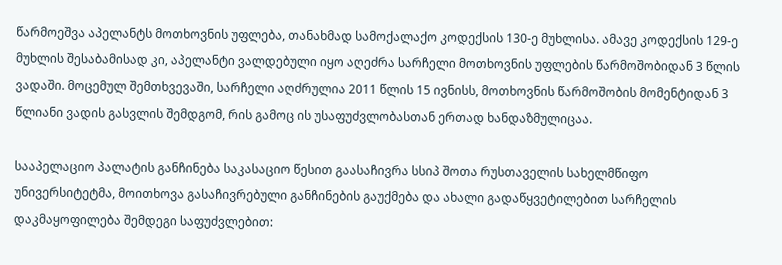წარმოეშვა აპელანტს მოთხოვნის უფლება, თანახმად სამოქალაქო კოდექსის 130-ე მუხლისა. ამავე კოდექსის 129-ე მუხლის შესაბამისად კი, აპელანტი ვალდებული იყო აღეძრა სარჩელი მოთხოვნის უფლების წარმოშობიდან 3 წლის ვადაში. მოცემულ შემთხვევაში, სარჩელი აღძრულია 2011 წლის 15 ივნისს, მოთხოვნის წარმოშობის მომენტიდან 3 წლიანი ვადის გასვლის შემდგომ, რის გამოც ის უსაფუძვლობასთან ერთად ხანდაზმულიცაა.

სააპელაციო პალატის განჩინება საკასაციო წესით გაასაჩივრა სსიპ შოთა რუსთაველის სახელმწიფო უნივერსიტეტმა, მოითხოვა გასაჩივრებული განჩინების გაუქმება და ახალი გადაწყვეტილებით სარჩელის დაკმაყოფილება შემდეგი საფუძვლებით: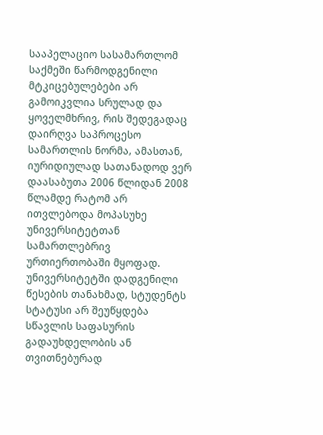სააპელაციო სასამართლომ საქმეში წარმოდგენილი მტკიცებულებები არ გამოიკვლია სრულად და ყოველმხრივ, რის შედეგადაც დაირღვა საპროცესო სამართლის ნორმა, ამასთან, იურიდიულად სათანადოდ ვერ დაასაბუთა 2006 წლიდან 2008 წლამდე რატომ არ ითვლებოდა მოპასუხე უნივერსიტეტთან სამართლებრივ ურთიერთობაში მყოფად. უნივერსიტეტში დადგენილი წესების თანახმად, სტუდენტს სტატუსი არ შეუწყდება სწავლის საფასურის გადაუხდელობის ან თვითნებურად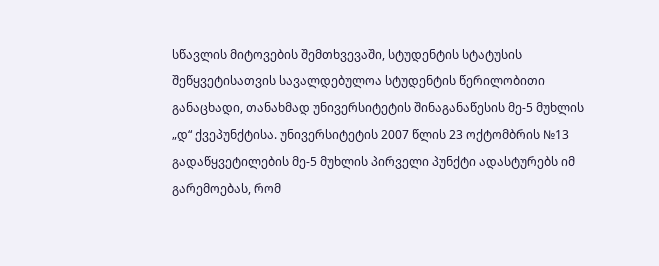სწავლის მიტოვების შემთხვევაში, სტუდენტის სტატუსის შეწყვეტისათვის სავალდებულოა სტუდენტის წერილობითი განაცხადი, თანახმად უნივერსიტეტის შინაგანაწესის მე-5 მუხლის „დ“ ქვეპუნქტისა. უნივერსიტეტის 2007 წლის 23 ოქტომბრის №13 გადაწყვეტილების მე-5 მუხლის პირველი პუნქტი ადასტურებს იმ გარემოებას, რომ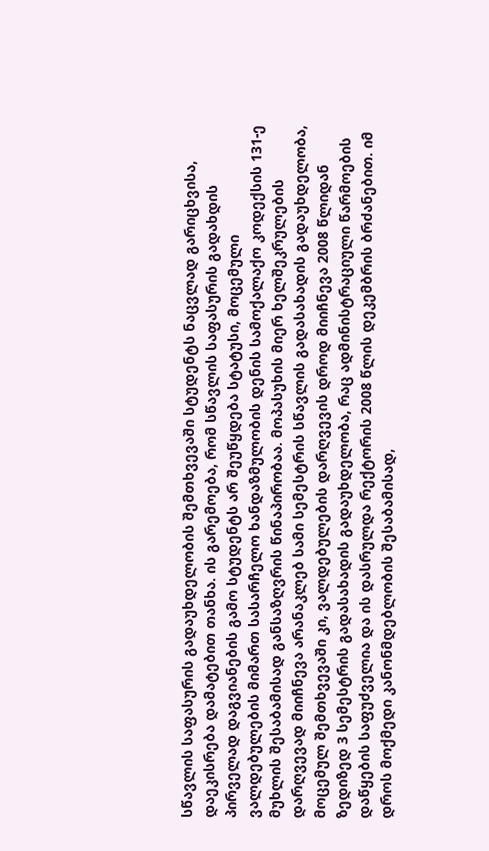სწავლის საფასურის გადაუხდელობის შემთხვევაში სტუდენტს ნაცვლად გარიცხვისა, დაეკისრება დამატებით თანხა. ის გარემოება, რომ სწავლის საფასურის გადახდის პირველად დაგვიანების გამო სტუდენტს არ შეუწყდება სტატუსი, მოცემული ვალდებულების მიმართ სასარჩელო ხანდაზმულობის დენის სამოქალაქო კოდექსის 131-ე მუხლის შესაბამისად განსაზღვრის წინაპირობაა. მოპასუხის მიერ ხელშეკრულების დარღვევად მიიჩნევა არანაკლებ სამი სემესტრის სწავლის გადასახადის გადაუხდელობა, მოცემულ შემთხვევაში კი, ვალდებულების დარღვევის დროდ მიიჩნევა 2008 წლიდან ზედიზედ 3 სემესტრის გადასახადის გადაუხდელობა, რაც ადმინისტრაციული წარმოების დაწყების საფუძველია და ის დასრულდა რექტორის 2008 წლის დეკემბრის ბრძანებით. იმ დროს მოქმედი კანონმდებლობის შესაბამისად,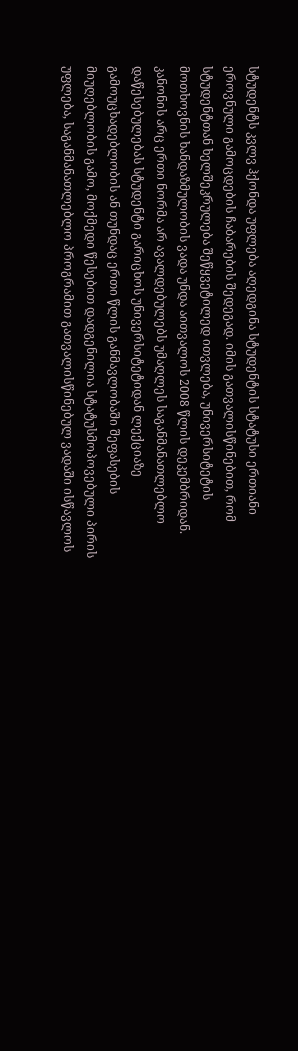სტუდენტს კვლვ ჰქონდა უფლება აღედგინა სტუდენტის სტატუსი ერთიანი ეროვნული გამოცდების ჩაბარების შედეგად. იმის გათვალისწინებით, რომ სტუდენტთან ხელშეკრულება შეწყვეტილედ ითვლება, უნივერსიტეტის მოთხოვნის ხანდაზმულობის ვადა უნდა აითვალოს 2008 წლის დეკემბრიდან. კანონის არც ერთი ნორმა არ ავალდებულებს უმაღლეს საგანმანათლებლო დაწესებულებას სტუდენტი გარიცხოს უნივერსიტეტიდან ლექციაზე გამოუცხადებლობის ან თუნდაც ერთი წლის განმავლობაში შეფასების მიუღებლობის გამო, მოქმედი წესებით დადგენილია სტატუსმოპოვებული პირის უფლება, საგანმანათლებლო პროგრამით გათვალისწინებულ ვადაში ისწავლოს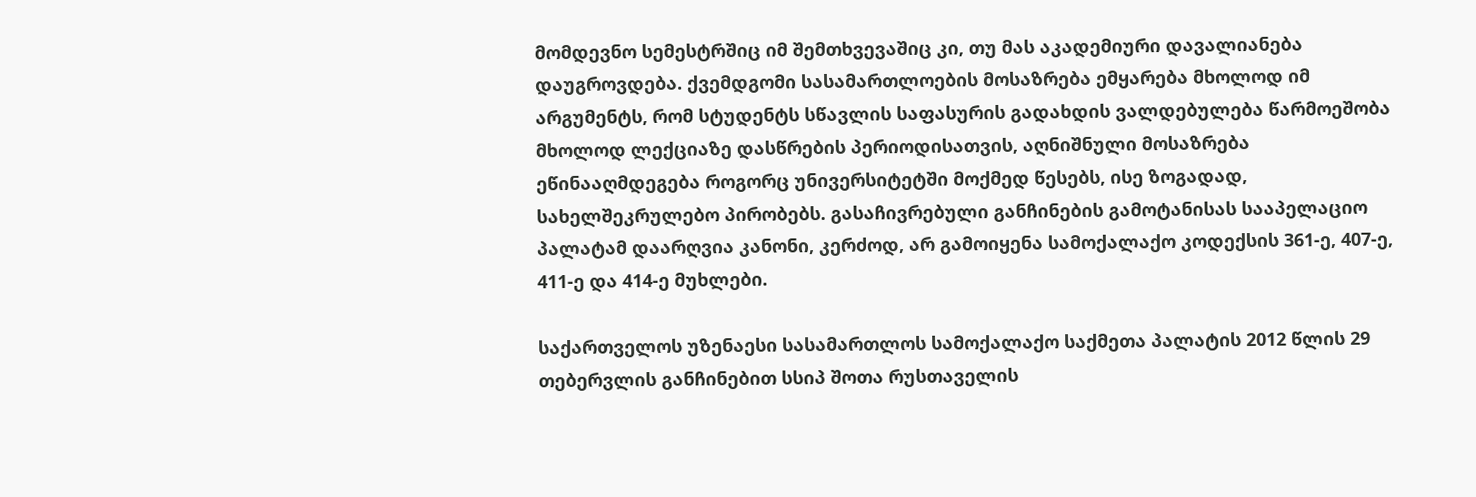მომდევნო სემესტრშიც იმ შემთხვევაშიც კი, თუ მას აკადემიური დავალიანება დაუგროვდება. ქვემდგომი სასამართლოების მოსაზრება ემყარება მხოლოდ იმ არგუმენტს, რომ სტუდენტს სწავლის საფასურის გადახდის ვალდებულება წარმოეშობა მხოლოდ ლექციაზე დასწრების პერიოდისათვის, აღნიშნული მოსაზრება ეწინააღმდეგება როგორც უნივერსიტეტში მოქმედ წესებს, ისე ზოგადად, სახელშეკრულებო პირობებს. გასაჩივრებული განჩინების გამოტანისას სააპელაციო პალატამ დაარღვია კანონი, კერძოდ, არ გამოიყენა სამოქალაქო კოდექსის 361-ე, 407-ე, 411-ე და 414-ე მუხლები.

საქართველოს უზენაესი სასამართლოს სამოქალაქო საქმეთა პალატის 2012 წლის 29 თებერვლის განჩინებით სსიპ შოთა რუსთაველის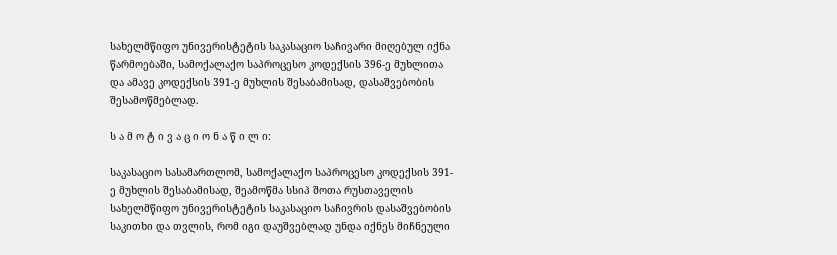სახელმწიფო უნივერისტეტის საკასაციო საჩივარი მიღებულ იქნა წარმოებაში, სამოქალაქო საპროცესო კოდექსის 396-ე მუხლითა და ამავე კოდექსის 391-ე მუხლის შესაბამისად, დასაშვებობის შესამოწმებლად.

ს ა მ ო ტ ი ვ ა ც ი ო ნ ა წ ი ლ ი:

საკასაციო სასამართლომ, სამოქალაქო საპროცესო კოდექსის 391-ე მუხლის შესაბამისად, შეამოწმა სსიპ შოთა რუსთაველის სახელმწიფო უნივერისტეტის საკასაციო საჩივრის დასაშვებობის საკითხი და თვლის, რომ იგი დაუშვებლად უნდა იქნეს მიჩნეული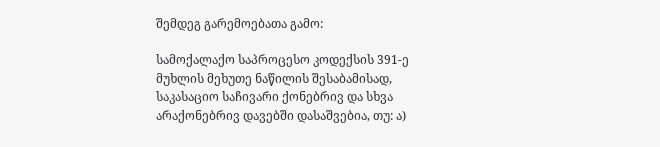შემდეგ გარემოებათა გამო:

სამოქალაქო საპროცესო კოდექსის 391-ე მუხლის მეხუთე ნაწილის შესაბამისად, საკასაციო საჩივარი ქონებრივ და სხვა არაქონებრივ დავებში დასაშვებია, თუ: ა)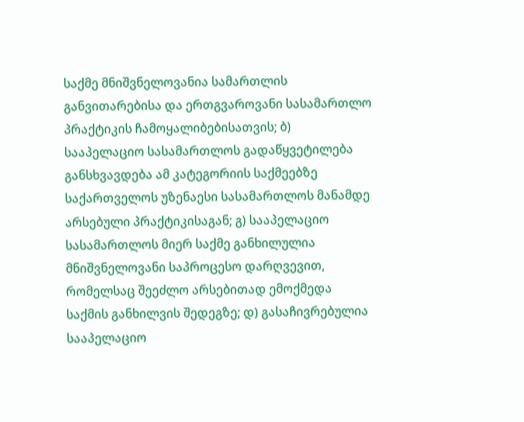საქმე მნიშვნელოვანია სამართლის განვითარებისა და ერთგვაროვანი სასამართლო პრაქტიკის ჩამოყალიბებისათვის; ბ) სააპელაციო სასამართლოს გადაწყვეტილება განსხვავდება ამ კატეგორიის საქმეებზე საქართველოს უზენაესი სასამართლოს მანამდე არსებული პრაქტიკისაგან; გ) სააპელაციო სასამართლოს მიერ საქმე განხილულია მნიშვნელოვანი საპროცესო დარღვევით, რომელსაც შეეძლო არსებითად ემოქმედა საქმის განხილვის შედეგზე; დ) გასაჩივრებულია სააპელაციო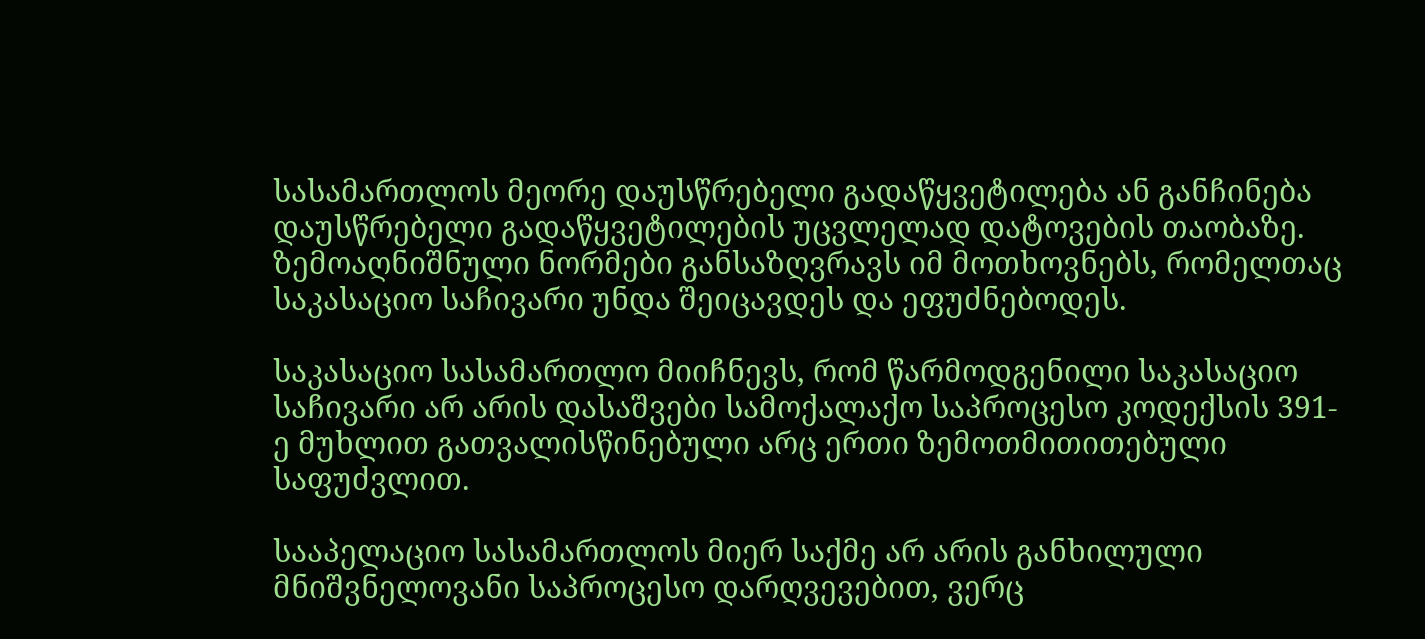სასამართლოს მეორე დაუსწრებელი გადაწყვეტილება ან განჩინება დაუსწრებელი გადაწყვეტილების უცვლელად დატოვების თაობაზე. ზემოაღნიშნული ნორმები განსაზღვრავს იმ მოთხოვნებს, რომელთაც საკასაციო საჩივარი უნდა შეიცავდეს და ეფუძნებოდეს.

საკასაციო სასამართლო მიიჩნევს, რომ წარმოდგენილი საკასაციო საჩივარი არ არის დასაშვები სამოქალაქო საპროცესო კოდექსის 391-ე მუხლით გათვალისწინებული არც ერთი ზემოთმითითებული საფუძვლით.

სააპელაციო სასამართლოს მიერ საქმე არ არის განხილული მნიშვნელოვანი საპროცესო დარღვევებით, ვერც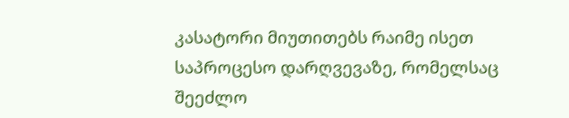კასატორი მიუთითებს რაიმე ისეთ საპროცესო დარღვევაზე, რომელსაც შეეძლო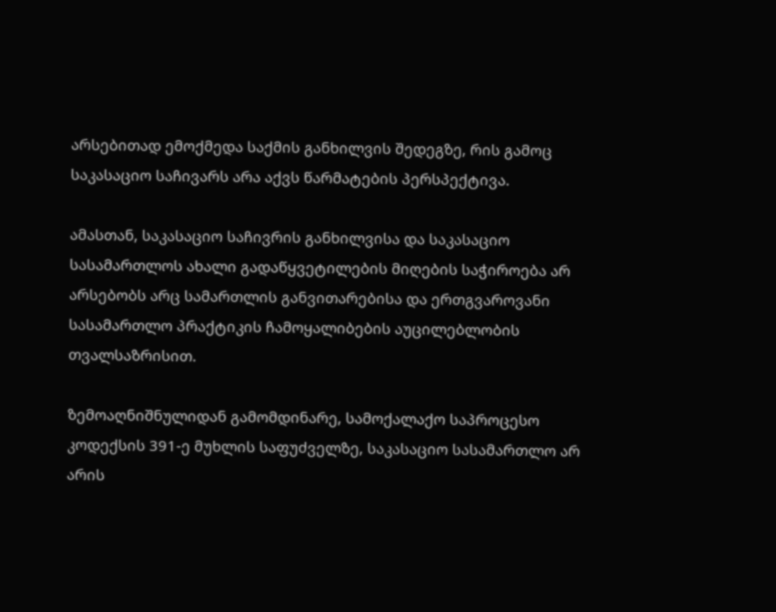არსებითად ემოქმედა საქმის განხილვის შედეგზე, რის გამოც საკასაციო საჩივარს არა აქვს წარმატების პერსპექტივა.

ამასთან, საკასაციო საჩივრის განხილვისა და საკასაციო სასამართლოს ახალი გადაწყვეტილების მიღების საჭიროება არ არსებობს არც სამართლის განვითარებისა და ერთგვაროვანი სასამართლო პრაქტიკის ჩამოყალიბების აუცილებლობის თვალსაზრისით.

ზემოაღნიშნულიდან გამომდინარე, სამოქალაქო საპროცესო კოდექსის 391-ე მუხლის საფუძველზე, საკასაციო სასამართლო არ არის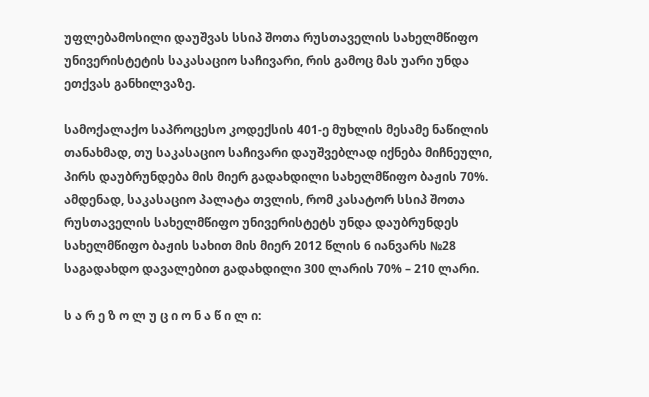უფლებამოსილი დაუშვას სსიპ შოთა რუსთაველის სახელმწიფო უნივერისტეტის საკასაციო საჩივარი, რის გამოც მას უარი უნდა ეთქვას განხილვაზე.

სამოქალაქო საპროცესო კოდექსის 401-ე მუხლის მესამე ნაწილის თანახმად, თუ საკასაციო საჩივარი დაუშვებლად იქნება მიჩნეული, პირს დაუბრუნდება მის მიერ გადახდილი სახელმწიფო ბაჟის 70%. ამდენად, საკასაციო პალატა თვლის, რომ კასატორ სსიპ შოთა რუსთაველის სახელმწიფო უნივერისტეტს უნდა დაუბრუნდეს სახელმწიფო ბაჟის სახით მის მიერ 2012 წლის 6 იანვარს №28 საგადახდო დავალებით გადახდილი 300 ლარის 70% – 210 ლარი.

ს ა რ ე ზ ო ლ უ ც ი ო ნ ა წ ი ლ ი: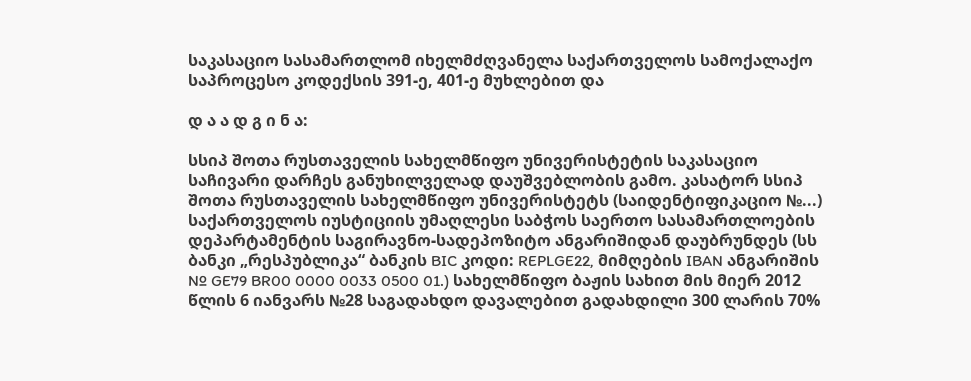საკასაციო სასამართლომ იხელმძღვანელა საქართველოს სამოქალაქო საპროცესო კოდექსის 391-ე, 401-ე მუხლებით და

დ ა ა დ გ ი ნ ა:

სსიპ შოთა რუსთაველის სახელმწიფო უნივერისტეტის საკასაციო საჩივარი დარჩეს განუხილველად დაუშვებლობის გამო. კასატორ სსიპ შოთა რუსთაველის სახელმწიფო უნივერისტეტს (საიდენტიფიკაციო №...) საქართველოს იუსტიციის უმაღლესი საბჭოს საერთო სასამართლოების დეპარტამენტის საგირავნო-სადეპოზიტო ანგარიშიდან დაუბრუნდეს (სს ბანკი „რესპუბლიკა“ ბანკის BIC კოდი: REPLGE22, მიმღების IBAN ანგარიშის № GE79 BR00 0000 0033 0500 01.) სახელმწიფო ბაჟის სახით მის მიერ 2012 წლის 6 იანვარს №28 საგადახდო დავალებით გადახდილი 300 ლარის 70%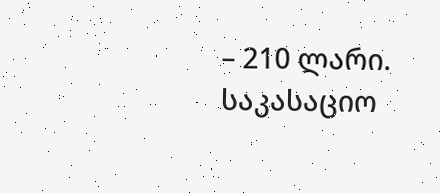– 210 ლარი. საკასაციო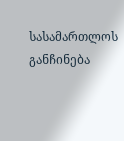სასამართლოს განჩინება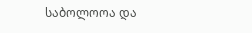საბოლოოა და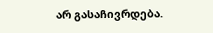არ გასაჩივრდება.